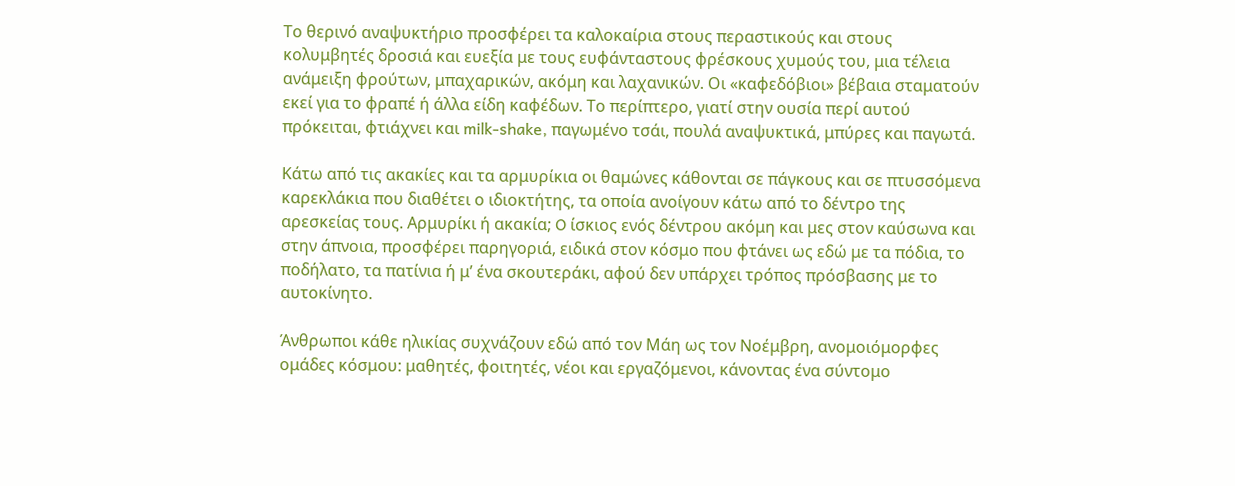Το θερινό αναψυκτήριο προσφέρει τα καλοκαίρια στους περαστικούς και στους κολυμβητές δροσιά και ευεξία με τους ευφάνταστους φρέσκους χυμούς του, μια τέλεια ανάμειξη φρούτων, μπαχαρικών, ακόμη και λαχανικών. Οι «καφεδόβιοι» βέβαια σταματούν εκεί για το φραπέ ή άλλα είδη καφέδων. Το περίπτερο, γιατί στην ουσία περί αυτού πρόκειται, φτιάχνει και milk-shake, παγωμένο τσάι, πουλά αναψυκτικά, μπύρες και παγωτά.

Κάτω από τις ακακίες και τα αρμυρίκια οι θαμώνες κάθονται σε πάγκους και σε πτυσσόμενα καρεκλάκια που διαθέτει ο ιδιοκτήτης, τα οποία ανοίγουν κάτω από το δέντρο της αρεσκείας τους. Αρμυρίκι ή ακακία; O ίσκιος ενός δέντρου ακόμη και μες στον καύσωνα και στην άπνοια, προσφέρει παρηγοριά, ειδικά στον κόσμο που φτάνει ως εδώ με τα πόδια, το ποδήλατο, τα πατίνια ή μ’ ένα σκουτεράκι, αφού δεν υπάρχει τρόπος πρόσβασης με το αυτοκίνητο.

Άνθρωποι κάθε ηλικίας συχνάζουν εδώ από τον Μάη ως τον Νοέμβρη, ανομοιόμορφες ομάδες κόσμου: μαθητές, φοιτητές, νέοι και εργαζόμενοι, κάνοντας ένα σύντομο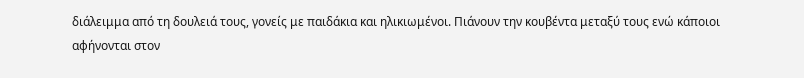διάλειμμα από τη δουλειά τους, γονείς με παιδάκια και ηλικιωμένοι. Πιάνουν την κουβέντα μεταξύ τους ενώ κάποιοι αφήνονται στον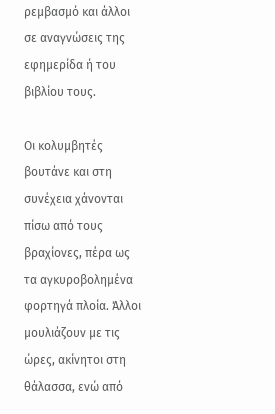ρεμβασμό και άλλοι σε αναγνώσεις της εφημερίδα ή του βιβλίου τους.

Οι κολυμβητές βουτάνε και στη συνέχεια χάνονται πίσω από τους βραχίονες, πέρα ως τα αγκυροβολημένα φορτηγά πλοία. Άλλοι μουλιάζουν με τις ώρες, ακίνητοι στη θάλασσα, ενώ από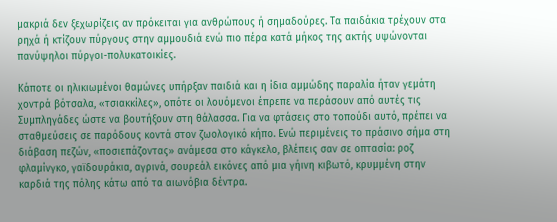μακριά δεν ξεχωρίζεις αν πρόκειται για ανθρώπους ή σημαδούρες. Τα παιδάκια τρέχουν στα ρηχά ή κτίζουν πύργους στην αμμουδιά ενώ πιο πέρα κατά μήκος της ακτής υψώνονται πανύψηλοι πύργοι-πολυκατοικίες.

Κάποτε οι ηλικιωμένοι θαμώνες υπήρξαν παιδιά και η ίδια αμμώδης παραλία ήταν γεμάτη χοντρά βότσαλα, «τσιακκίλες», οπότε οι λουόμενοι έπρεπε να περάσουν από αυτές τις Συμπληγάδες ώστε να βουτήξουν στη θάλασσα. Για να φτάσεις στο τοπούδι αυτό, πρέπει να σταθμεύσεις σε παρόδους κοντά στον ζωολογικό κήπο. Ενώ περιμένεις το πράσινο σήμα στη διάβαση πεζών, «ποσιεπάζοντας» ανάμεσα στο κάγκελο, βλέπεις σαν σε οπτασία: ροζ φλαμίνγκο, γαϊδουράκια, αγρινά, σουρεάλ εικόνες από μια γήινη κιβωτό, κρυμμένη στην καρδιά της πόλης κάτω από τα αιωνόβια δέντρα.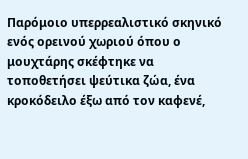Παρόμοιο υπερρεαλιστικό σκηνικό ενός ορεινού χωριού όπου ο μουχτάρης σκέφτηκε να τοποθετήσει ψεύτικα ζώα, ένα κροκόδειλο έξω από τον καφενέ,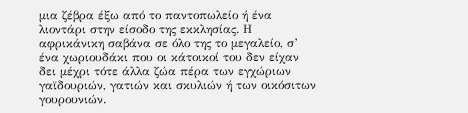μια ζέβρα έξω από το παντοπωλείο ή ένα λιοντάρι στην είσοδο της εκκλησίας. Η αφρικάνικη σαβάνα σε όλο της το μεγαλείο, σ’ ένα χωριουδάκι που οι κάτοικοί του δεν είχαν δει μέχρι τότε άλλα ζώα πέρα των εγχώριων γαϊδουριών, γατιών και σκυλιών ή των οικόσιτων γουρουνιών.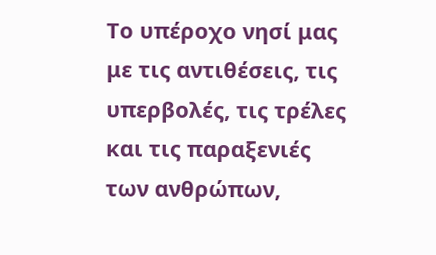Το υπέροχο νησί μας με τις αντιθέσεις, τις υπερβολές, τις τρέλες και τις παραξενιές των ανθρώπων,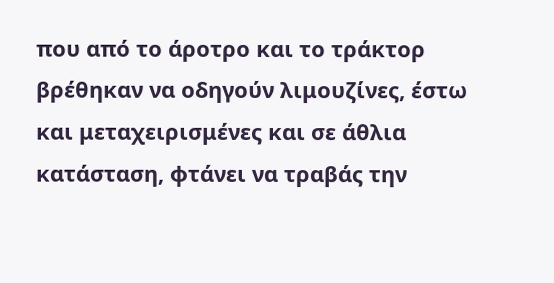που από το άροτρο και το τράκτορ βρέθηκαν να οδηγούν λιμουζίνες, έστω και μεταχειρισμένες και σε άθλια κατάσταση, φτάνει να τραβάς την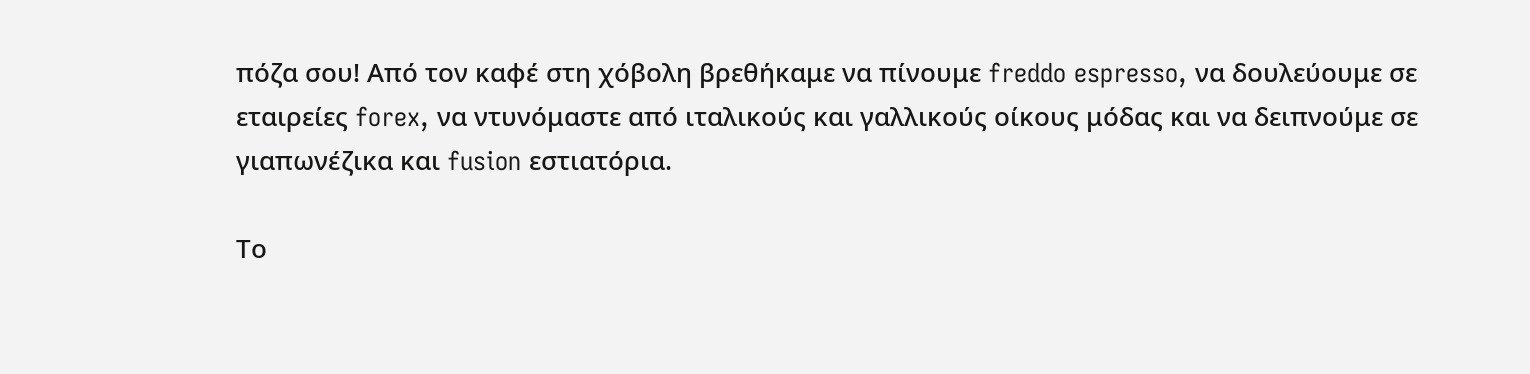πόζα σου! Από τον καφέ στη χόβολη βρεθήκαμε να πίνουμε freddo espresso, να δουλεύουμε σε εταιρείες forex, να ντυνόμαστε από ιταλικούς και γαλλικούς οίκους μόδας και να δειπνούμε σε γιαπωνέζικα και fusion εστιατόρια.

Το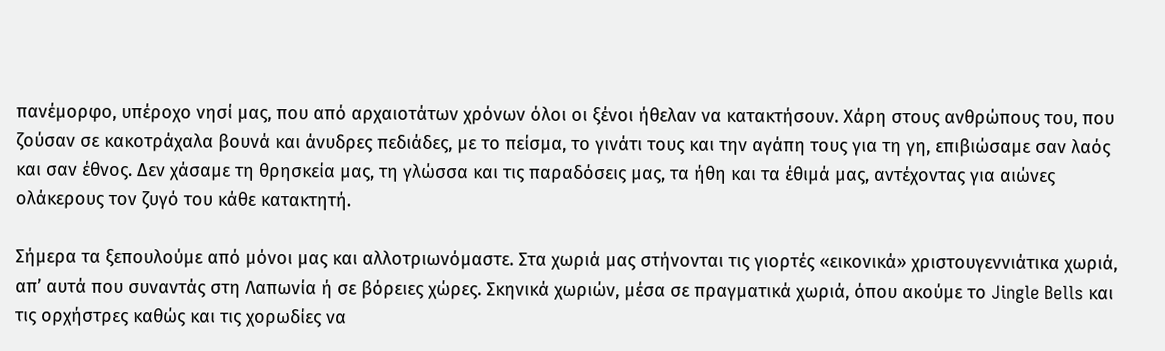πανέμορφο, υπέροχο νησί μας, που από αρχαιοτάτων χρόνων όλοι οι ξένοι ήθελαν να κατακτήσουν. Χάρη στους ανθρώπους του, που ζούσαν σε κακοτράχαλα βουνά και άνυδρες πεδιάδες, με το πείσμα, το γινάτι τους και την αγάπη τους για τη γη, επιβιώσαμε σαν λαός και σαν έθνος. Δεν χάσαμε τη θρησκεία μας, τη γλώσσα και τις παραδόσεις μας, τα ήθη και τα έθιμά μας, αντέχοντας για αιώνες ολάκερους τον ζυγό του κάθε κατακτητή.

Σήμερα τα ξεπουλούμε από μόνοι μας και αλλοτριωνόμαστε. Στα χωριά μας στήνονται τις γιορτές «εικονικά» χριστουγεννιάτικα χωριά, απ’ αυτά που συναντάς στη Λαπωνία ή σε βόρειες χώρες. Σκηνικά χωριών, μέσα σε πραγματικά χωριά, όπου ακούμε το Jingle Bells και τις ορχήστρες καθώς και τις χορωδίες να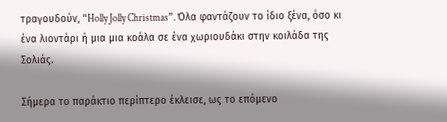τραγουδούν, “Holly Jolly Christmas”. Όλα φαντάζουν το ίδιο ξένα, όσο κι ένα λιοντάρι ή μια μια κοάλα σε ένα χωριουδάκι στην κοιλάδα της Σολιάς.

Σήμερα το παράκτιο περίπτερο έκλεισε, ως το επόμενο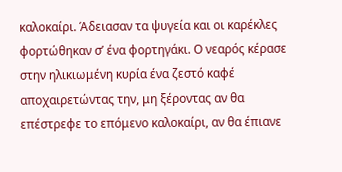καλοκαίρι. Άδειασαν τα ψυγεία και οι καρέκλες φορτώθηκαν σ’ ένα φορτηγάκι. Ο νεαρός κέρασε στην ηλικιωμένη κυρία ένα ζεστό καφέ αποχαιρετώντας την, μη ξέροντας αν θα επέστρεφε το επόμενο καλοκαίρι, αν θα έπιανε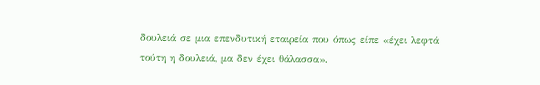δουλειά σε μια επενδυτική εταιρεία που όπως είπε «έχει λεφτά τούτη η δουλειά, μα δεν έχει θάλασσα».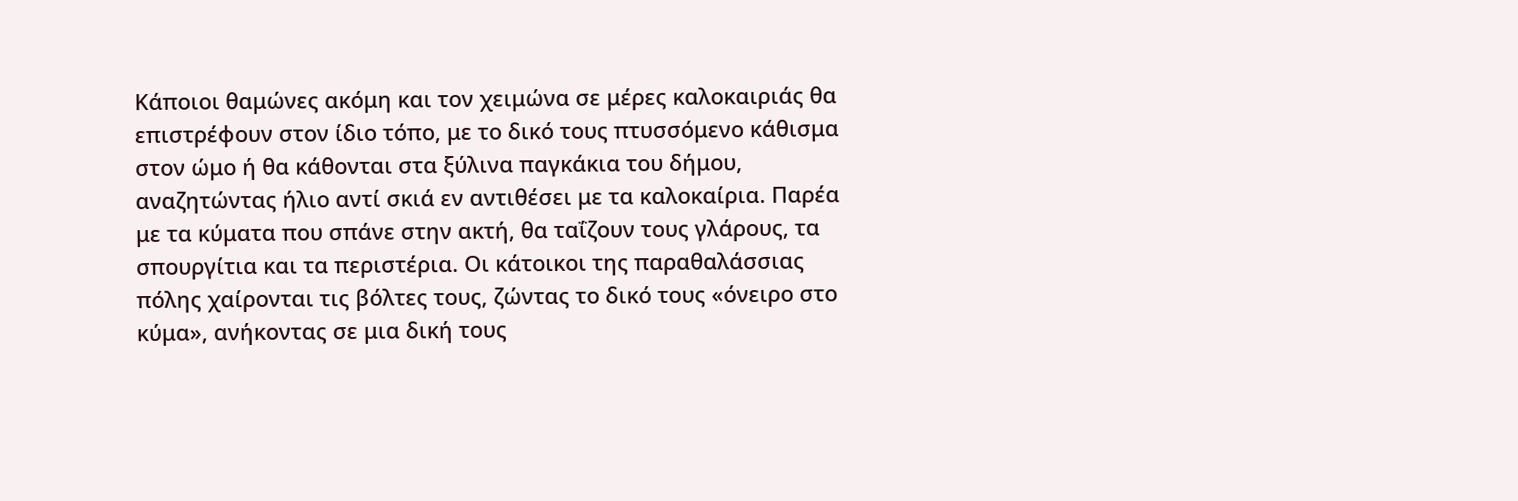Κάποιοι θαμώνες ακόμη και τον χειμώνα σε μέρες καλοκαιριάς θα επιστρέφουν στον ίδιο τόπο, με το δικό τους πτυσσόμενο κάθισμα στον ώμο ή θα κάθονται στα ξύλινα παγκάκια του δήμου, αναζητώντας ήλιο αντί σκιά εν αντιθέσει με τα καλοκαίρια. Παρέα με τα κύματα που σπάνε στην ακτή, θα ταΐζουν τους γλάρους, τα σπουργίτια και τα περιστέρια. Οι κάτοικοι της παραθαλάσσιας πόλης χαίρονται τις βόλτες τους, ζώντας το δικό τους «όνειρο στο κύμα», ανήκοντας σε μια δική τους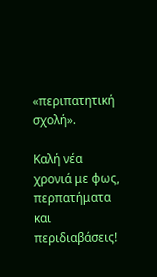«περιπατητική σχολή».

Καλή νέα χρονιά με φως, περπατήματα και περιδιαβάσεις!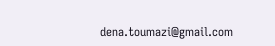dena.toumazi@gmail.com